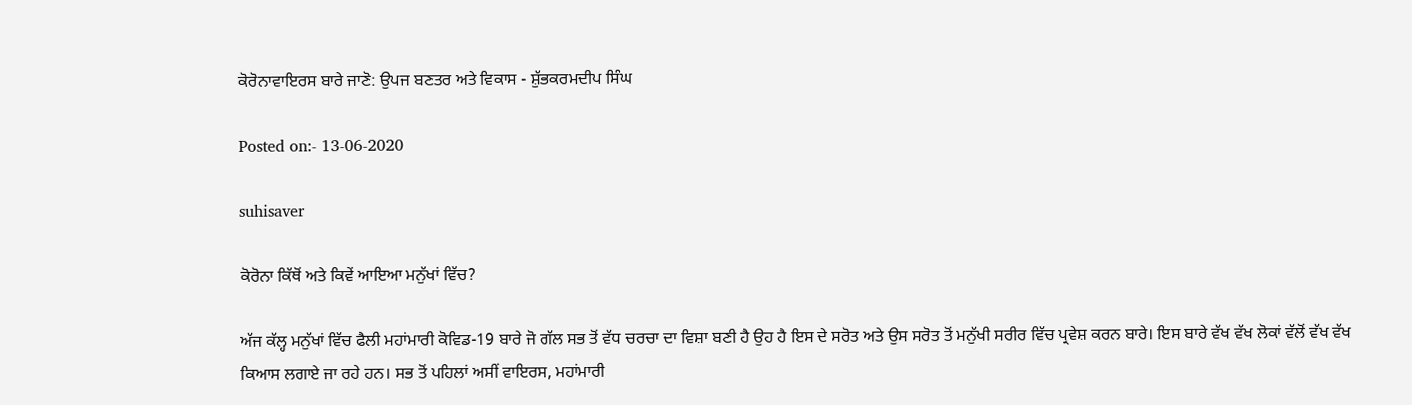ਕੋਰੋਨਾਵਾਇਰਸ ਬਾਰੇ ਜਾਣੋ: ਉਪਜ ਬਣਤਰ ਅਤੇ ਵਿਕਾਸ - ਸ਼ੁੱਭਕਰਮਦੀਪ ਸਿੰਘ

Posted on:- 13-06-2020

suhisaver

ਕੋਰੋਨਾ ਕਿੱਥੋਂ ਅਤੇ ਕਿਵੇਂ ਆਇਆ ਮਨੁੱਖਾਂ ਵਿੱਚ?

ਅੱਜ ਕੱਲ੍ਹ ਮਨੁੱਖਾਂ ਵਿੱਚ ਫੈਲੀ ਮਹਾਂਮਾਰੀ ਕੋਵਿਡ-19 ਬਾਰੇ ਜੋ ਗੱਲ ਸਭ ਤੋਂ ਵੱਧ ਚਰਚਾ ਦਾ ਵਿਸ਼ਾ ਬਣੀ ਹੈ ਉਹ ਹੈ ਇਸ ਦੇ ਸਰੋਤ ਅਤੇ ਉਸ ਸਰੋਤ ਤੋਂ ਮਨੁੱਖੀ ਸਰੀਰ ਵਿੱਚ ਪ੍ਰਵੇਸ਼ ਕਰਨ ਬਾਰੇ। ਇਸ ਬਾਰੇ ਵੱਖ ਵੱਖ ਲੋਕਾਂ ਵੱਲੋਂ ਵੱਖ ਵੱਖ ਕਿਆਸ ਲਗਾਏ ਜਾ ਰਹੇ ਹਨ। ਸਭ ਤੋਂ ਪਹਿਲਾਂ ਅਸੀਂ ਵਾਇਰਸ, ਮਹਾਂਮਾਰੀ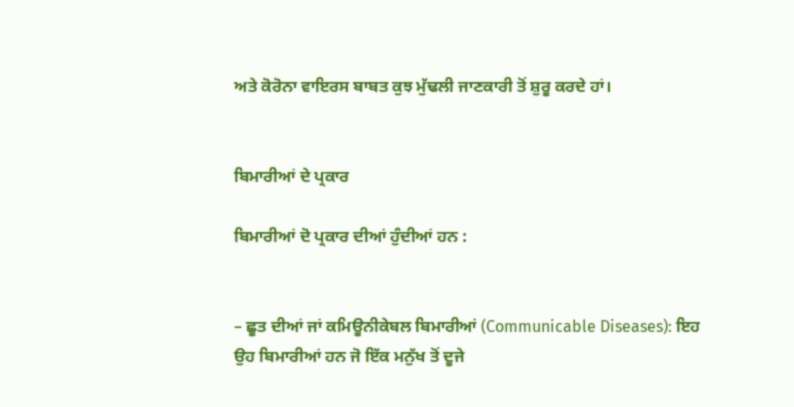ਅਤੇ ਕੋਰੋਨਾ ਵਾਇਰਸ ਬਾਬਤ ਕੁਝ ਮੁੱਢਲੀ ਜਾਣਕਾਰੀ ਤੋਂ ਸ਼ੁਰੂ ਕਰਦੇ ਹਾਂ।


ਬਿਮਾਰੀਆਂ ਦੇ ਪ੍ਰਕਾਰ

ਬਿਮਾਰੀਆਂ ਦੋ ਪ੍ਰਕਾਰ ਦੀਆਂ ਹੁੰਦੀਆਂ ਹਨ :


– ਛੂਤ ਦੀਆਂ ਜਾਂ ਕਮਿਊਨੀਕੇਬਲ ਬਿਮਾਰੀਆਂ (Communicable Diseases): ਇਹ ਉਹ ਬਿਮਾਰੀਆਂ ਹਨ ਜੋ ਇੱਕ ਮਨੁੱਖ ਤੋਂ ਦੂਜੇ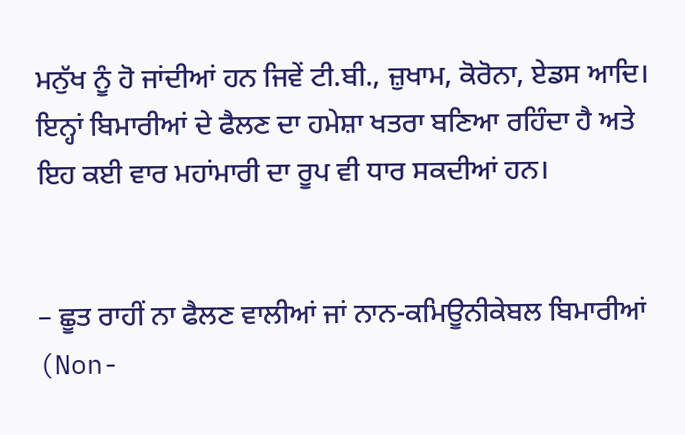ਮਨੁੱਖ ਨੂੰ ਹੋ ਜਾਂਦੀਆਂ ਹਨ ਜਿਵੇਂ ਟੀ.ਬੀ., ਜ਼ੁਖਾਮ, ਕੋਰੋਨਾ, ਏਡਸ ਆਦਿ। ਇਨ੍ਹਾਂ ਬਿਮਾਰੀਆਂ ਦੇ ਫੈਲਣ ਦਾ ਹਮੇਸ਼ਾ ਖਤਰਾ ਬਣਿਆ ਰਹਿੰਦਾ ਹੈ ਅਤੇ ਇਹ ਕਈ ਵਾਰ ਮਹਾਂਮਾਰੀ ਦਾ ਰੂਪ ਵੀ ਧਾਰ ਸਕਦੀਆਂ ਹਨ।


– ਛੂਤ ਰਾਹੀਂ ਨਾ ਫੈਲਣ ਵਾਲੀਆਂ ਜਾਂ ਨਾਨ-ਕਮਿਊਨੀਕੇਬਲ ਬਿਮਾਰੀਆਂ (Non-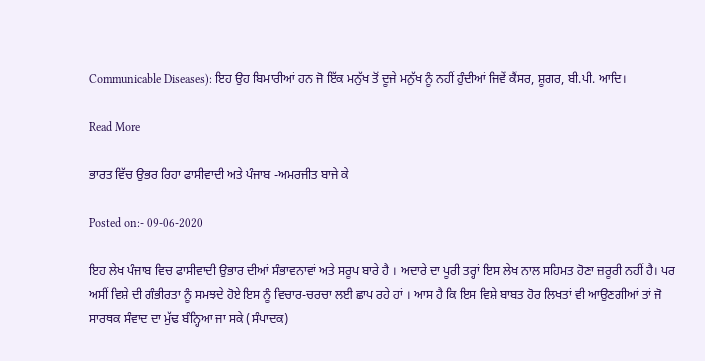Communicable Diseases): ਇਹ ਉਹ ਬਿਮਾਰੀਆਂ ਹਨ ਜੋ ਇੱਕ ਮਨੁੱਖ ਤੋਂ ਦੂਜੇ ਮਨੁੱਖ ਨੂੰ ਨਹੀਂ ਹੁੰਦੀਆਂ ਜਿਵੇਂ ਕੈਂਸਰ, ਸ਼ੂਗਰ, ਬੀ.ਪੀ. ਆਦਿ।

Read More

ਭਾਰਤ ਵਿੱਚ ਉਭਰ ਰਿਹਾ ਫਾਸੀਵਾਦੀ ਅਤੇ ਪੰਜਾਬ -ਅਮਰਜੀਤ ਬਾਜੇ ਕੇ

Posted on:- 09-06-2020

ਇਹ ਲੇਖ ਪੰਜਾਬ ਵਿਚ ਫਾਸੀਵਾਦੀ ਉਭਾਰ ਦੀਆਂ ਸੰਭਾਵਨਾਵਾਂ ਅਤੇ ਸਰੂਪ ਬਾਰੇ ਹੈ । ਅਦਾਰੇ ਦਾ ਪੂਰੀ ਤਰ੍ਹਾਂ ਇਸ ਲੇਖ ਨਾਲ ਸਹਿਮਤ ਹੋਣਾ ਜ਼ਰੂਰੀ ਨਹੀਂ ਹੈ। ਪਰ ਅਸੀਂ ਵਿਸ਼ੇ ਦੀ ਗੰਭੀਰਤਾ ਨੂੰ ਸਮਝਦੇ ਹੋਏ ਇਸ ਨੂੰ ਵਿਚਾਰ-ਚਰਚਾ ਲਈ ਛਾਪ ਰਹੇ ਹਾਂ । ਆਸ ਹੈ ਕਿ ਇਸ ਵਿਸ਼ੇ ਬਾਬਤ ਹੋਰ ਲਿਖਤਾਂ ਵੀ ਆਉਣਗੀਆਂ ਤਾਂ ਜੋ ਸਾਰਥਕ ਸੰਵਾਦ ਦਾ ਮੁੱਢ ਬੰਨ੍ਹਿਆ ਜਾ ਸਕੇ (ਸੰਪਾਦਕ)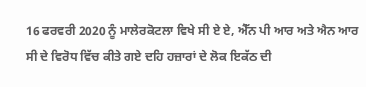16 ਫਰਵਰੀ 2020 ਨੂੰ ਮਾਲੇਰਕੋਟਲਾ ਵਿਖੇ ਸੀ ਏ ਏ, ਐੱਨ ਪੀ ਆਰ ਅਤੇ ਐਨ ਆਰ ਸੀ ਦੇ ਵਿਰੋਧ ਵਿੱਚ ਕੀਤੇ ਗਏ ਦਹਿ ਹਜ਼ਾਰਾਂ ਦੇ ਲੋਕ ਇਕੱਠ ਦੀ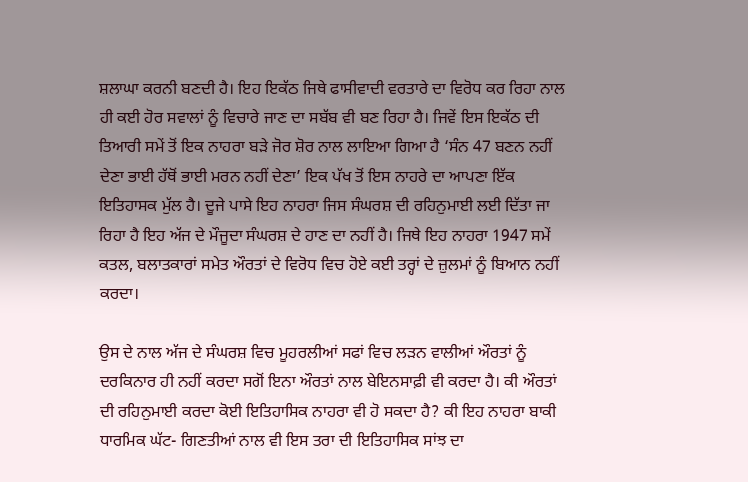ਸ਼ਲਾਘਾ ਕਰਨੀ ਬਣਦੀ ਹੈ। ਇਹ ਇਕੱਠ ਜਿਥੇ ਫਾਸੀਵਾਦੀ ਵਰਤਾਰੇ ਦਾ ਵਿਰੋਧ ਕਰ ਰਿਹਾ ਨਾਲ ਹੀ ਕਈ ਹੋਰ ਸਵਾਲਾਂ ਨੂੰ ਵਿਚਾਰੇ ਜਾਣ ਦਾ ਸਬੱਬ ਵੀ ਬਣ ਰਿਹਾ ਹੈ। ਜਿਵੇਂ ਇਸ ਇਕੱਠ ਦੀ ਤਿਆਰੀ ਸਮੇਂ ਤੋਂ ਇਕ ਨਾਹਰਾ ਬੜੇ ਜੋਰ ਸ਼ੋਰ ਨਾਲ ਲਾਇਆ ਗਿਆ ਹੈ ‘ਸੰਨ 47 ਬਣਨ ਨਹੀਂ ਦੇਣਾ ਭਾਈ ਹੱਥੋਂ ਭਾਈ ਮਰਨ ਨਹੀਂ ਦੇਣਾ’ ਇਕ ਪੱਖ ਤੋਂ ਇਸ ਨਾਹਰੇ ਦਾ ਆਪਣਾ ਇੱਕ ਇਤਿਹਾਸਕ ਮੁੱਲ ਹੈ। ਦੂਜੇ ਪਾਸੇ ਇਹ ਨਾਹਰਾ ਜਿਸ ਸੰਘਰਸ਼ ਦੀ ਰਹਿਨੁਮਾਈ ਲਈ ਦਿੱਤਾ ਜਾ ਰਿਹਾ ਹੈ ਇਹ ਅੱਜ ਦੇ ਮੌਜੂਦਾ ਸੰਘਰਸ਼ ਦੇ ਹਾਣ ਦਾ ਨਹੀਂ ਹੈ। ਜਿਥੇ ਇਹ ਨਾਹਰਾ 1947 ਸਮੇਂ ਕਤਲ, ਬਲਾਤਕਾਰਾਂ ਸਮੇਤ ਔਰਤਾਂ ਦੇ ਵਿਰੋਧ ਵਿਚ ਹੋਏ ਕਈ ਤਰ੍ਹਾਂ ਦੇ ਜ਼ੁਲਮਾਂ ਨੂੰ ਬਿਆਨ ਨਹੀਂ ਕਰਦਾ।

ਉਸ ਦੇ ਨਾਲ ਅੱਜ ਦੇ ਸੰਘਰਸ਼ ਵਿਚ ਮੂਹਰਲੀਆਂ ਸਫਾਂ ਵਿਚ ਲੜਨ ਵਾਲੀਆਂ ਔਰਤਾਂ ਨੂੰ ਦਰਕਿਨਾਰ ਹੀ ਨਹੀਂ ਕਰਦਾ ਸਗੋਂ ਇਨਾ ਔਰਤਾਂ ਨਾਲ ਬੇਇਨਸਾਫ਼ੀ ਵੀ ਕਰਦਾ ਹੈ। ਕੀ ਔਰਤਾਂ ਦੀ ਰਹਿਨੁਮਾਈ ਕਰਦਾ ਕੋਈ ਇਤਿਹਾਸਿਕ ਨਾਹਰਾ ਵੀ ਹੋ ਸਕਦਾ ਹੈ? ਕੀ ਇਹ ਨਾਹਰਾ ਬਾਕੀ ਧਾਰਮਿਕ ਘੱਟ- ਗਿਣਤੀਆਂ ਨਾਲ ਵੀ ਇਸ ਤਰਾ ਦੀ ਇਤਿਹਾਸਿਕ ਸਾਂਝ ਦਾ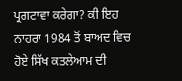ਪ੍ਰਗਟਾਵਾ ਕਰੇਗਾ? ਕੀ ਇਹ ਨਾਹਰਾ 1984 ਤੋਂ ਬਾਅਦ ਵਿਚ ਹੋਏ ਸਿੱਖ ਕਤਲੇਆਮ ਦੀ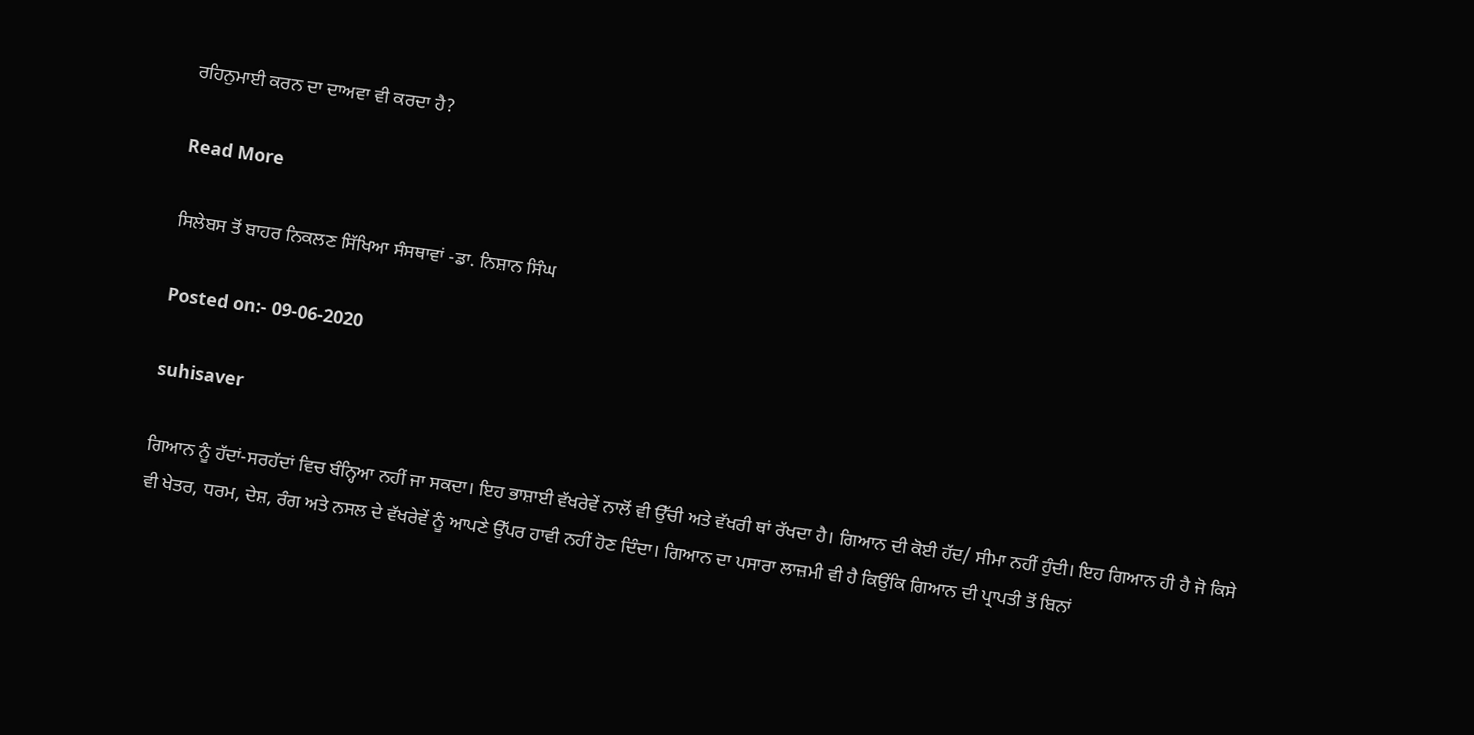ਰਹਿਨੁਮਾਈ ਕਰਨ ਦਾ ਦਾਅਵਾ ਵੀ ਕਰਦਾ ਹੈ?

Read More

ਸਿਲੇਬਸ ਤੋਂ ਬਾਹਰ ਨਿਕਲਣ ਸਿੱਖਿਆ ਸੰਸਥਾਵਾਂ -ਡਾ. ਨਿਸ਼ਾਨ ਸਿੰਘ

Posted on:- 09-06-2020

suhisaver

ਗਿਆਨ ਨੂੰ ਹੱਦਾਂ-ਸਰਹੱਦਾਂ ਵਿਚ ਬੰਨ੍ਹਿਆ ਨਹੀਂ ਜਾ ਸਕਦਾ। ਇਹ ਭਾਸ਼ਾਈ ਵੱਖਰੇਵੇਂ ਨਾਲੋਂ ਵੀ ਉੱਚੀ ਅਤੇ ਵੱਖਰੀ ਥਾਂ ਰੱਖਦਾ ਹੈ। ਗਿਆਨ ਦੀ ਕੋਈ ਹੱਦ/ ਸੀਮਾ ਨਹੀਂ ਹੁੰਦੀ। ਇਹ ਗਿਆਨ ਹੀ ਹੈ ਜੋ ਕਿਸੇ ਵੀ ਖੇਤਰ, ਧਰਮ, ਦੇਸ਼, ਰੰਗ ਅਤੇ ਨਸਲ ਦੇ ਵੱਖਰੇਵੇਂ ਨੂੰ ਆਪਣੇ ਉੱਪਰ ਹਾਵੀ ਨਹੀਂ ਹੋਣ ਦਿੰਦਾ। ਗਿਆਨ ਦਾ ਪਸਾਰਾ ਲਾਜ਼ਮੀ ਵੀ ਹੈ ਕਿਉਂਕਿ ਗਿਆਨ ਦੀ ਪ੍ਰਾਪਤੀ ਤੋਂ ਬਿਨਾਂ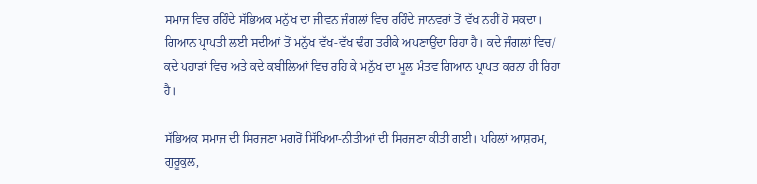ਸਮਾਜ ਵਿਚ ਰਹਿੰਦੇ ਸੱਭਿਅਕ ਮਨੁੱਖ ਦਾ ਜੀਵਨ ਜੰਗਲਾਂ ਵਿਚ ਰਹਿੰਦੇ ਜਾਨਵਰਾਂ ਤੋਂ ਵੱਖ ਨਹੀਂ ਹੋ ਸਕਦਾ। ਗਿਆਨ ਪ੍ਰਾਪਤੀ ਲਈ ਸਦੀਆਂ ਤੋਂ ਮਨੁੱਖ ਵੱਖ-ਵੱਖ ਢੰਗ ਤਰੀਕੇ ਅਪਣਾਉਂਦਾ ਰਿਹਾ ਹੈ। ਕਦੇ ਜੰਗਲਾਂ ਵਿਚ/ ਕਦੇ ਪਹਾੜਾਂ ਵਿਚ ਅਤੇ ਕਦੇ ਕਬੀਲਿਆਂ ਵਿਚ ਰਹਿ ਕੇ ਮਨੁੱਖ ਦਾ ਮੂਲ ਮੰਤਵ ਗਿਆਨ ਪ੍ਰਾਪਤ ਕਰਨਾ ਹੀ ਰਿਹਾ ਹੈ।

ਸੱਭਿਅਕ ਸਮਾਜ ਦੀ ਸਿਰਜਣਾ ਮਗਰੋਂ ਸਿੱਖਿਆ-ਨੀਤੀਆਂ ਦੀ ਸਿਰਜਣਾ ਕੀਤੀ ਗਈ। ਪਹਿਲਾਂ ਆਸ਼ਰਮ, ਗੁਰੂਕੁਲ,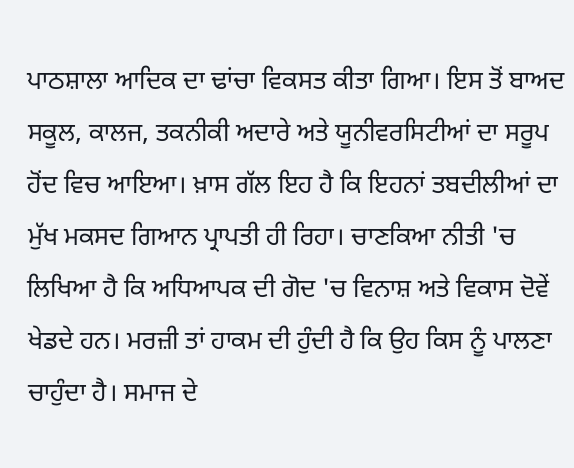ਪਾਠਸ਼ਾਲਾ ਆਦਿਕ ਦਾ ਢਾਂਚਾ ਵਿਕਸਤ ਕੀਤਾ ਗਿਆ। ਇਸ ਤੋਂ ਬਾਅਦ ਸਕੂਲ, ਕਾਲਜ, ਤਕਨੀਕੀ ਅਦਾਰੇ ਅਤੇ ਯੂਨੀਵਰਸਿਟੀਆਂ ਦਾ ਸਰੂਪ ਹੋਂਦ ਵਿਚ ਆਇਆ। ਖ਼ਾਸ ਗੱਲ ਇਹ ਹੈ ਕਿ ਇਹਨਾਂ ਤਬਦੀਲੀਆਂ ਦਾ ਮੁੱਖ ਮਕਸਦ ਗਿਆਨ ਪ੍ਰਾਪਤੀ ਹੀ ਰਿਹਾ। ਚਾਣਕਿਆ ਨੀਤੀ 'ਚ ਲਿਖਿਆ ਹੈ ਕਿ ਅਧਿਆਪਕ ਦੀ ਗੋਦ 'ਚ ਵਿਨਾਸ਼ ਅਤੇ ਵਿਕਾਸ ਦੋਵੇਂ ਖੇਡਦੇ ਹਨ। ਮਰਜ਼ੀ ਤਾਂ ਹਾਕਮ ਦੀ ਹੁੰਦੀ ਹੈ ਕਿ ਉਹ ਕਿਸ ਨੂੰ ਪਾਲਣਾ ਚਾਹੁੰਦਾ ਹੈ। ਸਮਾਜ ਦੇ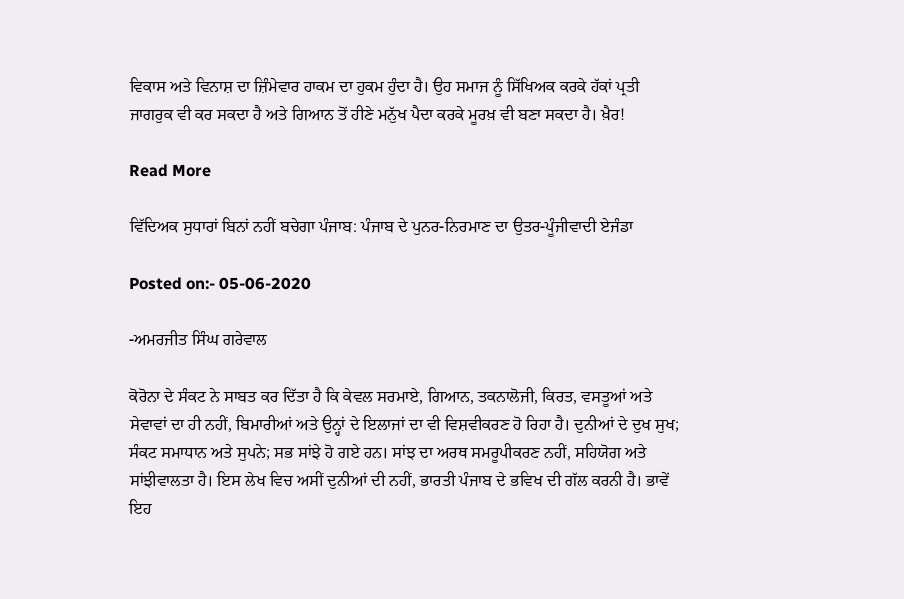ਵਿਕਾਸ ਅਤੇ ਵਿਨਾਸ਼ ਦਾ ਜ਼ਿੰਮੇਵਾਰ ਹਾਕਮ ਦਾ ਹੁਕਮ ਹੁੰਦਾ ਹੈ। ਉਹ ਸਮਾਜ ਨੂੰ ਸਿੱਖਿਅਕ ਕਰਕੇ ਹੱਕਾਂ ਪ੍ਰਤੀ ਜਾਗਰੁਕ ਵੀ ਕਰ ਸਕਦਾ ਹੈ ਅਤੇ ਗਿਆਨ ਤੋਂ ਹੀਣੇ ਮਨੁੱਖ ਪੈਦਾ ਕਰਕੇ ਮੂਰਖ਼ ਵੀ ਬਣਾ ਸਕਦਾ ਹੈ। ਖ਼ੈਰ!

Read More

ਵਿੱਦਿਅਕ ਸੁਧਾਰਾਂ ਬਿਨਾਂ ਨਹੀਂ ਬਚੇਗਾ ਪੰਜਾਬ: ਪੰਜਾਬ ਦੇ ਪੁਨਰ-ਨਿਰਮਾਣ ਦਾ ਉਤਰ-ਪੂੰਜੀਵਾਦੀ ਏਜੰਡਾ

Posted on:- 05-06-2020

-ਅਮਰਜੀਤ ਸਿੰਘ ਗਰੇਵਾਲ

ਕੋਰੋਨਾ ਦੇ ਸੰਕਟ ਨੇ ਸਾਬਤ ਕਰ ਦਿੱਤਾ ਹੈ ਕਿ ਕੇਵਲ ਸਰਮਾਏ, ਗਿਆਨ, ਤਕਨਾਲੋਜੀ, ਕਿਰਤ, ਵਸਤੂਆਂ ਅਤੇ ਸੇਵਾਵਾਂ ਦਾ ਹੀ ਨਹੀਂ, ਬਿਮਾਰੀਆਂ ਅਤੇ ਉਨ੍ਹਾਂ ਦੇ ਇਲਾਜਾਂ ਦਾ ਵੀ ਵਿਸ਼ਵੀਕਰਣ ਹੋ ਰਿਹਾ ਹੈ। ਦੁਨੀਆਂ ਦੇ ਦੁਖ ਸੁਖ; ਸੰਕਟ ਸਮਾਧਾਨ ਅਤੇ ਸੁਪਨੇ; ਸਭ ਸਾਂਝੇ ਹੋ ਗਏ ਹਨ। ਸਾਂਝ ਦਾ ਅਰਥ ਸਮਰੂਪੀਕਰਣ ਨਹੀਂ, ਸਹਿਯੋਗ ਅਤੇ ਸਾਂਝੀਵਾਲਤਾ ਹੈ। ਇਸ ਲੇਖ ਵਿਚ ਅਸੀਂ ਦੁਨੀਆਂ ਦੀ ਨਹੀਂ, ਭਾਰਤੀ ਪੰਜਾਬ ਦੇ ਭਵਿਖ ਦੀ ਗੱਲ ਕਰਨੀ ਹੈ। ਭਾਵੇਂ ਇਹ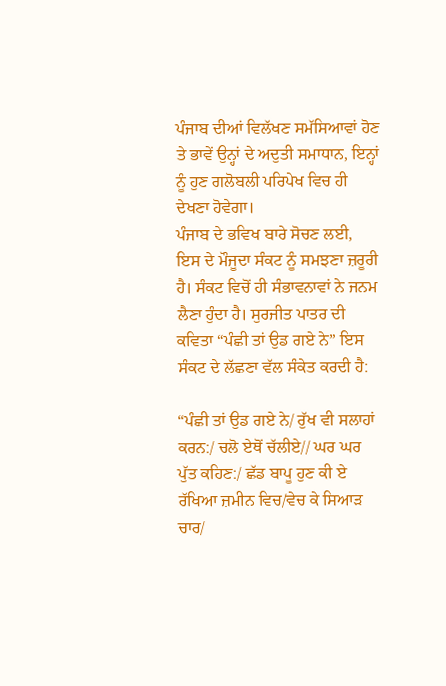ਪੰਜਾਬ ਦੀਆਂ ਵਿਲੱਖਣ ਸਮੱਸਿਆਵਾਂ ਹੋਣ ਤੇ ਭਾਵੇਂ ਉਨ੍ਹਾਂ ਦੇ ਅਦੁਤੀ ਸਮਾਧਾਨ, ਇਨ੍ਹਾਂ ਨੂੰ ਹੁਣ ਗਲੋਬਲੀ ਪਰਿਪੇਖ ਵਿਚ ਹੀ ਦੇਖਣਾ ਹੋਵੇਗਾ।
ਪੰਜਾਬ ਦੇ ਭਵਿਖ ਬਾਰੇ ਸੋਚਣ ਲਈ, ਇਸ ਦੇ ਮੌਜੂਦਾ ਸੰਕਟ ਨੂੰ ਸਮਝਣਾ ਜ਼ਰੂਰੀ ਹੈ। ਸੰਕਟ ਵਿਚੋਂ ਹੀ ਸੰਭਾਵਨਾਵਾਂ ਨੇ ਜਨਮ ਲੈਣਾ ਹੁੰਦਾ ਹੈ। ਸੁਰਜੀਤ ਪਾਤਰ ਦੀ ਕਵਿਤਾ “ਪੰਛੀ ਤਾਂ ਉਡ ਗਏ ਨੇ” ਇਸ ਸੰਕਟ ਦੇ ਲੱਛਣਾ ਵੱਲ ਸੰਕੇਤ ਕਰਦੀ ਹੈ:

“ਪੰਛੀ ਤਾਂ ਉਡ ਗਏ ਨੇ/ ਰੁੱਖ ਵੀ ਸਲਾਹਾਂ ਕਰਨ:/ ਚਲੋ ਏਥੋਂ ਚੱਲੀਏ// ਘਰ ਘਰ ਪੁੱਤ ਕਹਿਣ:/ ਛੱਡ ਬਾਪੂ ਹੁਣ ਕੀ ਏ ਰੱਖਿਆ ਜ਼ਮੀਨ ਵਿਚ/ਵੇਚ ਕੇ ਸਿਆੜ ਚਾਰ/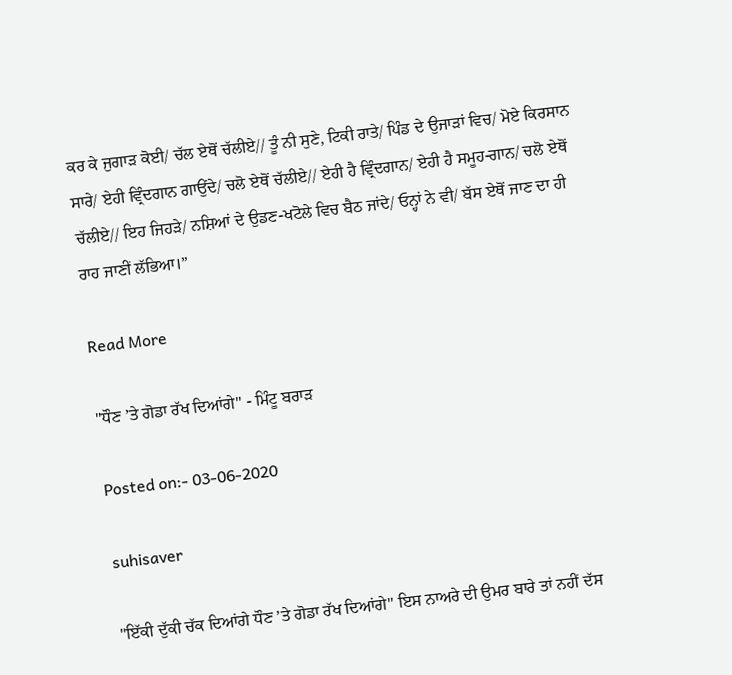ਕਰ ਕੇ ਜੁਗਾੜ ਕੋਈ/ ਚੱਲ ਏਥੋਂ ਚੱਲੀਏ// ਤੂੰ ਨੀ ਸੁਣੇ, ਟਿਕੀ ਰਾਤੇ/ ਪਿੰਡ ਦੇ ਉਜਾੜਾਂ ਵਿਚ/ ਮੋਏ ਕਿਰਸਾਨ ਸਾਰੇ/ ਏਹੀ ਵ੍ਰਿੰਦਗਾਨ ਗਾਉਂਦੇ/ ਚਲੋ ਏਥੋਂ ਚੱਲੀਏ// ਏਹੀ ਹੈ ਵ੍ਰਿੰਦਗਾਨ/ ਏਹੀ ਹੈ ਸਮੂਹ-ਗਾਨ/ ਚਲੋ ਏਥੋਂ ਚੱਲੀਏ// ਇਹ ਜਿਹੜੇ/ ਨਸ਼ਿਆਂ ਦੇ ਉਡਣ-ਖਟੋਲੇ ਵਿਚ ਬੈਠ ਜਾਂਦੇ/ ਓਨ੍ਹਾਂ ਨੇ ਵੀ/ ਬੱਸ ਏਥੋਂ ਜਾਣ ਦਾ ਹੀ ਰਾਹ ਜਾਣੀਂ ਲੱਭਿਆ।”

Read More

"ਧੌਣ ’ਤੇ ਗੋਡਾ ਰੱਖ ਦਿਆਂਗੇ" - ਮਿੰਟੂ ਬਰਾੜ

Posted on:- 03-06-2020

suhisaver

"ਇੱਕੀ ਦੁੱਕੀ ਚੱਕ ਦਿਆਂਗੇ ਧੌਣ ’ਤੇ ਗੋਡਾ ਰੱਖ ਦਿਆਂਗੇ" ਇਸ ਨਾਅਰੇ ਦੀ ਉਮਰ ਬਾਰੇ ਤਾਂ ਨਹੀਂ ਦੱਸ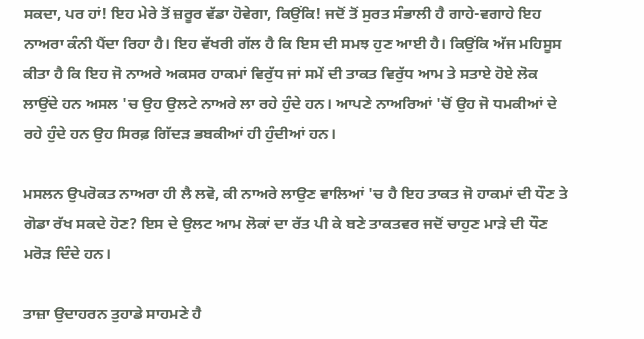ਸਕਦਾ, ਪਰ ਹਾਂ! ਇਹ ਮੇਰੇ ਤੋਂ ਜ਼ਰੂਰ ਵੱਡਾ ਹੋਵੇਗਾ, ਕਿਉਂਕਿ! ਜਦੋਂ ਤੋਂ ਸੁਰਤ ਸੰਭਾਲੀ ਹੈ ਗਾਹੇ-ਵਗਾਹੇ ਇਹ ਨਾਅਰਾ ਕੰਨੀ ਪੈਂਦਾ ਰਿਹਾ ਹੈ। ਇਹ ਵੱਖਰੀ ਗੱਲ ਹੈ ਕਿ ਇਸ ਦੀ ਸਮਝ ਹੁਣ ਆਈ ਹੈ। ਕਿਉਂਕਿ ਅੱਜ ਮਹਿਸੂਸ ਕੀਤਾ ਹੈ ਕਿ ਇਹ ਜੋ ਨਾਅਰੇ ਅਕਸਰ ਹਾਕਮਾਂ ਵਿਰੁੱਧ ਜਾਂ ਸਮੇਂ ਦੀ ਤਾਕਤ ਵਿਰੁੱਧ ਆਮ ਤੇ ਸਤਾਏ ਹੋਏ ਲੋਕ ਲਾਉਂਦੇ ਹਨ ਅਸਲ 'ਚ ਉਹ ਉਲਟੇ ਨਾਅਰੇ ਲਾ ਰਹੇ ਹੁੰਦੇ ਹਨ। ਆਪਣੇ ਨਾਅਰਿਆਂ 'ਚੋਂ ਉਹ ਜੋ ਧਮਕੀਆਂ ਦੇ ਰਹੇ ਹੁੰਦੇ ਹਨ ਉਹ ਸਿਰਫ਼ ਗਿੱਦੜ ਭਬਕੀਆਂ ਹੀ ਹੁੰਦੀਆਂ ਹਨ।

ਮਸਲਨ ਉਪਰੋਕਤ ਨਾਅਰਾ ਹੀ ਲੈ ਲਵੋ, ਕੀ ਨਾਅਰੇ ਲਾਉਣ ਵਾਲਿਆਂ 'ਚ ਹੈ ਇਹ ਤਾਕਤ ਜੋ ਹਾਕਮਾਂ ਦੀ ਧੌਣ ਤੇ ਗੋਡਾ ਰੱਖ ਸਕਦੇ ਹੋਣ? ਇਸ ਦੇ ਉਲਟ ਆਮ ਲੋਕਾਂ ਦਾ ਰੱਤ ਪੀ ਕੇ ਬਣੇ ਤਾਕਤਵਰ ਜਦੋਂ ਚਾਹੁਣ ਮਾੜੇ ਦੀ ਧੌਣ ਮਰੋੜ ਦਿੰਦੇ ਹਨ।

ਤਾਜ਼ਾ ਉਦਾਹਰਨ ਤੁਹਾਡੇ ਸਾਹਮਣੇ ਹੈ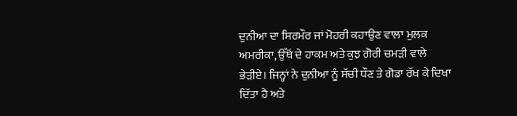ਦੁਨੀਆ ਦਾ ਸਿਰਮੌਰ ਜਾਂ ਮੋਹਰੀ ਕਹਾਉਣ ਵਾਲਾ ਮੁਲਕ ਅਮਰੀਕਾ, ਉੱਥੋਂ ਦੇ ਹਾਕਮ ਅਤੇ ਕੁਝ ਗੋਰੀ ਚਮੜੀ ਵਾਲੇ ਭੇੜੀਏ। ਜਿਨ੍ਹਾਂ ਨੇ ਦੁਨੀਆ ਨੂੰ ਸੱਚੀ ਧੌਣ ਤੇ ਗੋਡਾ ਰੱਖ ਕੇ ਦਿਖਾ ਦਿੱਤਾ ਹੈ ਅਤੇ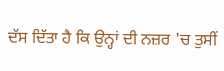ਦੱਸ ਦਿੱਤਾ ਹੈ ਕਿ ਉਨ੍ਹਾਂ ਦੀ ਨਜ਼ਰ 'ਚ ਤੁਸੀਂ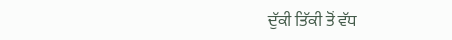ਦੁੱਕੀ ਤਿੱਕੀ ਤੋਂ ਵੱਧ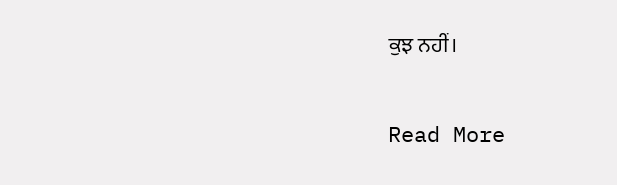ਕੁਝ ਨਹੀਂ।

Read More